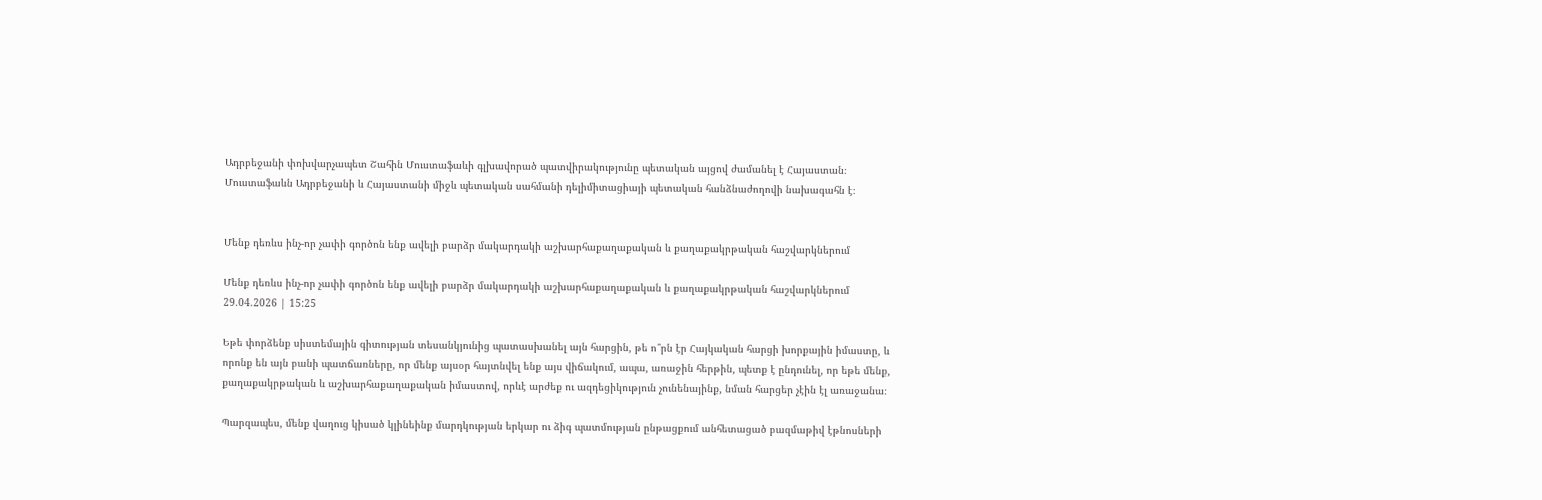Ադրբեջանի փոխվարչապետ Շահին Մուստաֆաևի գլխավորած պատվիրակությունը պետական այցով ժամանել է Հայաստան։ Մուստաֆաևն Ադրբեջանի և Հայաստանի միջև պետական սահմանի դելիմիտացիայի պետական հանձնաժողովի նախագահն է։


Մենք դեռևս ինչ-որ չափի գործոն ենք ավելի բարձր մակարդակի աշխարհաքաղաքական և քաղաքակրթական հաշվարկներում

Մենք դեռևս ինչ-որ չափի գործոն ենք ավելի բարձր մակարդակի աշխարհաքաղաքական և քաղաքակրթական հաշվարկներում
29.04.2026 | 15:25

Եթե փորձենք սիստեմային գիտության տեսանկյունից պատասխանել այն հարցին, թե ո՞րն էր Հայկական հարցի խորքային իմաստը, և որոնք են այն բանի պատճառները, որ մենք այսօր հայտնվել ենք այս վիճակում, ապա, առաջին հերթին, պետք է ընդունել, որ եթե մենք, քաղաքակրթական և աշխարհաքաղաքական իմաստով, որևէ արժեք ու ազդեցիկություն չունենայինք, նման հարցեր չէին էլ առաջանա։

Պարզապես, մենք վաղուց կիսած կլինեինք մարդկության երկար ու ձիգ պատմության ընթացքում անհետացած բազմաթիվ էթնոսների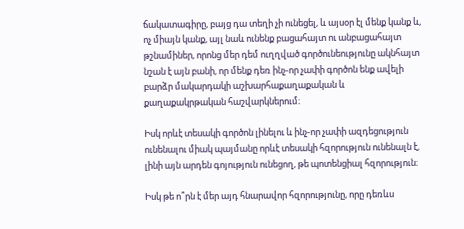ճակատագիրը, բայց դա տեղի չի ունեցել, և այսօր էլ մենք կանք և, ոչ միայն կանք, այլ նաև ունենք բացահայտ ու անբացահայտ թշնամիներ, որոնց մեր դեմ ուղղված գործունեությունը ակնհայտ նշան է այն բանի, որ մենք դեռ ինչ-որ չափի գործոն ենք ավելի բարձր մակարդակի աշխարհաքաղաքական և քաղաքակրթական հաշվարկներում։

Իսկ որևէ տեսակի գործոն լինելու և ինչ-որ չափի ազդեցություն ունենալու միակ պայմանը որևէ տեսակի հզորություն ունենալն է, լինի այն արդեն գոյություն ունեցող, թե պոտենցիալ հզորություն։

Իսկ թե ո՞րն է մեր այդ հնարավոր հզորությունը, որը դեռևս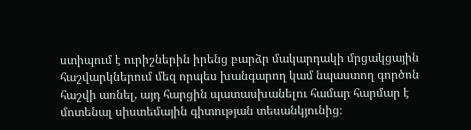ստիպում է ուրիշներին իրենց բարձր մակարդակի մրցակցային հաշվարկներում մեզ որպես խանգարող կամ նպաստող գործոն հաշվի առնել, այդ հարցին պատասխանելու համար հարմար է մոտենալ սիստեմային գիտության տեսանկյունից։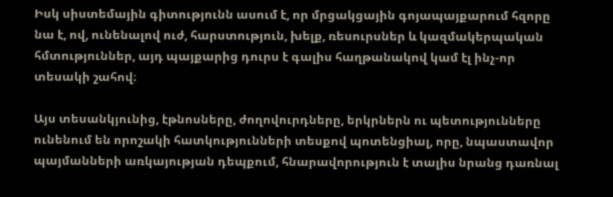Իսկ սիստեմային գիտությունն ասում է, որ մրցակցային գոյապայքարում հզորը նա է, ով, ունենալով ուժ, հարստություն, խելք, ռեսուրսներ և կազմակերպական հմտություններ, այդ պայքարից դուրս է գալիս հաղթանակով կամ էլ ինչ-որ տեսակի շահով։

Այս տեսանկյունից, էթնոսները, ժողովուրդները, երկրներն ու պետությունները ունենում են որոշակի հատկությունների տեսքով պոտենցիալ, որը, նպաստավոր պայմանների առկայության դեպքում, հնարավորություն է տալիս նրանց դառնալ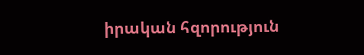իրական հզորություն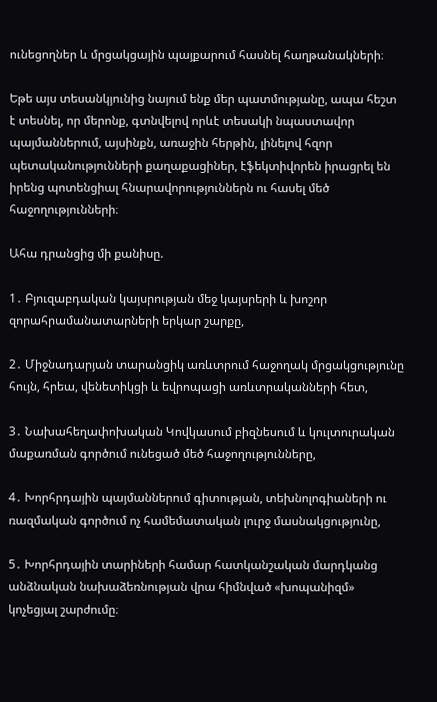ունեցողներ և մրցակցային պայքարում հասնել հաղթանակների։

Եթե այս տեսանկյունից նայում ենք մեր պատմությանը, ապա հեշտ է տեսնել, որ մերոնք, գտնվելով որևէ տեսակի նպաստավոր պայմաններում, այսինքն, առաջին հերթին, լինելով հզոր պետականությունների քաղաքացիներ, էֆեկտիվորեն իրացրել են իրենց պոտենցիալ հնարավորություններն ու հասել մեծ հաջողությունների։

Ահա դրանցից մի քանիսը.

1․ Բյուզաբդական կայսրության մեջ կայսրերի և խոշոր զորահրամանատարների երկար շարքը,

2․ Միջնադարյան տարանցիկ առևտրում հաջողակ մրցակցությունը հույն, հրեա, վենետիկցի և եվրոպացի առևտրականների հետ,

3․ Նախահեղափոխական Կովկասում բիզնեսում և կուլտուրական մաքառման գործում ունեցած մեծ հաջողությունները,

4․ Խորհրդային պայմաններում գիտության, տեխնոլոգիաների ու ռազմական գործում ոչ համեմատական լուրջ մասնակցությունը,

5․ Խորհրդային տարիների համար հատկանշական մարդկանց անձնական նախաձեռնության վրա հիմնված «խոպանիզմ» կոչեցյալ շարժումը։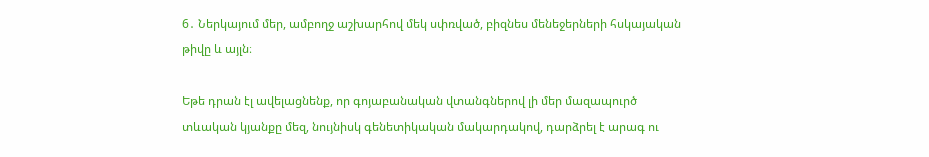6․ Ներկայում մեր, ամբողջ աշխարհով մեկ սփռված, բիզնես մենեջերների հսկայական թիվը և այլն։

Եթե դրան էլ ավելացնենք, որ գոյաբանական վտանգներով լի մեր մազապուրծ տևական կյանքը մեզ, նույնիսկ գենետիկական մակարդակով, դարձրել է արագ ու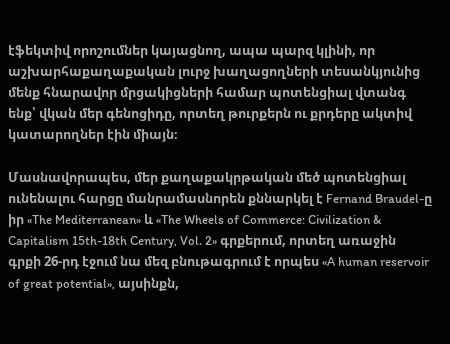էֆեկտիվ որոշումներ կայացնող, ապա պարզ կլինի, որ աշխարհաքաղաքական լուրջ խաղացողների տեսանկյունից մենք հնարավոր մրցակիցների համար պոտենցիալ վտանգ ենք՝ վկան մեր գենոցիդը, որտեղ թուրքերն ու քրդերը ակտիվ կատարողներ էին միայն։

Մասնավորապես, մեր քաղաքակրթական մեծ պոտենցիալ ունենալու հարցը մանրամասնորեն քննարկել է Fernand Braudel-ը իր «The Mediterranean» և «The Wheels of Commerce: Civilization & Capitalism 15th-18th Century, Vol. 2» գրքերում, որտեղ առաջին գրքի 26-րդ էջում նա մեզ բնութագրում է որպես «A human reservoir of great potential», այսինքն,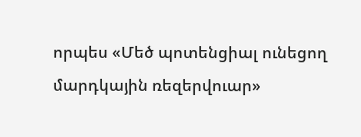որպես «Մեծ պոտենցիալ ունեցող մարդկային ռեզերվուար»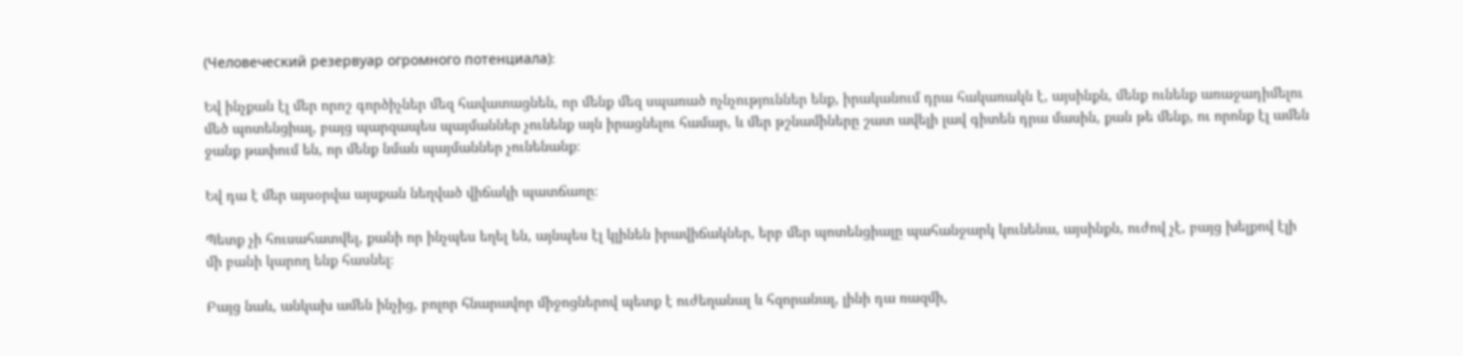(Человеческий резервуар огромного потенциала)։

Եվ ինչքան էլ մեր որոշ գործիչներ մեզ հավատացնեն, որ մենք մեզ սպառած ոչնչություններ ենք, իրականում դրա հակառակն է, այսինքն, մենք ունենք առաջադիմելու մեծ պոտենցիալ, բայց պարզապես պայմաններ չունենք այն իրացնելու համար, և մեր թշնամիները շատ ավելի լավ գիտեն դրա մասին, քան թե մենք, ու որոնք էլ ամեն ջանք թափում են, որ մենք նման պայմաններ չունենանք։

Եվ դա է մեր այսօրվա այսքան նեղված վիճակի պատճառը։

Պետք չի հուսահատվել, քանի որ ինչպես եղել են, այնպես էլ կլինեն իրավիճակներ, երբ մեր պոտենցիալը պահանջարկ կունենա, այսինքն, ուժով չէ, բայց խելքով էլի մի բանի կարող ենք հասնել։

Բայց նաև, անկախ ամեն ինչից, բոլոր հնարավոր միջոցներով պետք է ուժեղանալ և հզորանալ, լինի դա ռազմի,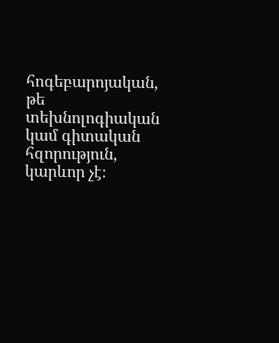հոգեբարոյական, թե տեխնոլոգիական կամ գիտական հզորություն, կարևոր չէ։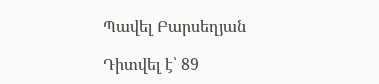Պավել Բարսեղյան

Դիտվել է՝ 89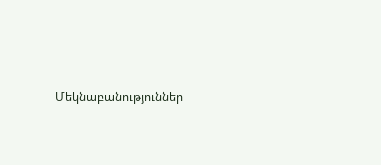Մեկնաբանություններ